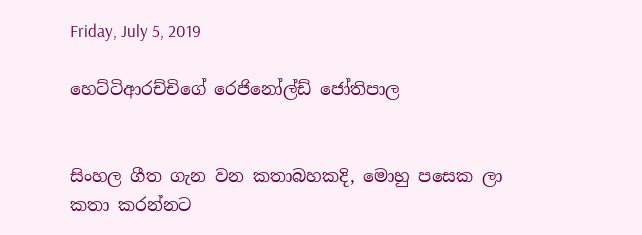Friday, July 5, 2019

හෙට්ටිආරච්චිගේ රෙජිනෝල්ඩ් ජෝතිපාල


සිංහල ගීත ගැන වන කතාබහකදි, මොහු පසෙක ලා කතා කරන්නට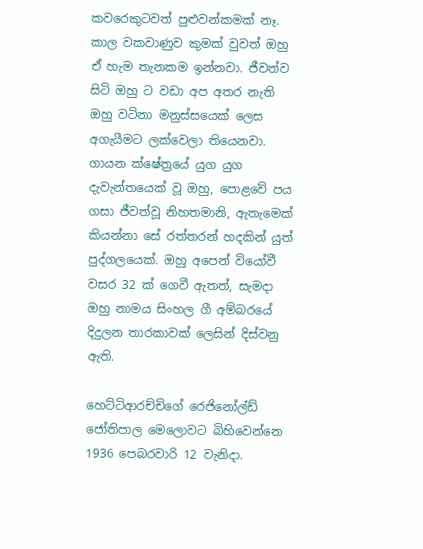කවරෙකුටවත් පුළුවන්කමක් නෑ. කාල වකවාණුව කුමක් වුවත් ඔහු ඒ හැම තැනකම ඉන්නවා. ජීවත්ව සිටි ඔහු ට වඩා අප අතර නැති ඔහු වටිනා මනුස්සයෙක් ලෙස අගැයීමට ලක්වෙලා තියෙනවා. ගායන ක්ෂේත්‍රයේ යුග යුග දැවැන්තයෙක් වූ ඔහු, පොළවේ පය ගසා ජීවත්වූ නිහතමානි, ඇතැමෙක් කියන්නා සේ රත්තරන් හදකින් යුත් පුද්ගලයෙක්. ඔහු අපෙන් වියෝවී වසර 32 ක් ගෙවී ඇතත්, සැමදා ඔහු නාමය සිංහල ගී අම්බරයේ දිදුලන තාරකාවක් ලෙසින් දිස්වනු ඇති.

හෙට්ටිආරච්චිගේ රෙජිනෝල්ඩ් ජෝතිපාල මෙලොවට බිහිවෙන්නෙ 1936 පෙබරවාරි 12 වැනිදා.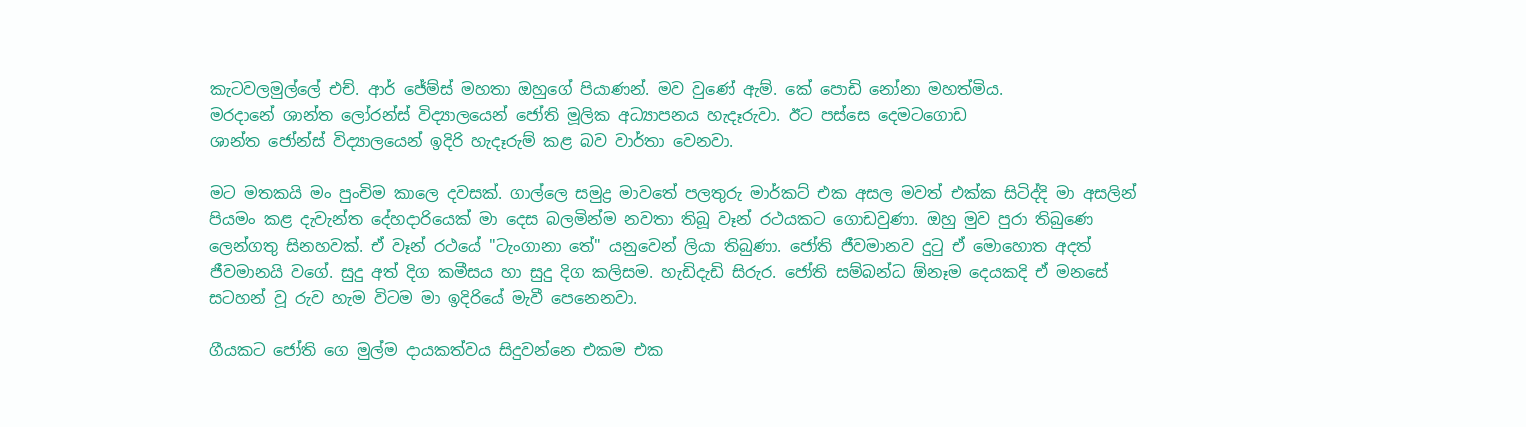කැටවලමුල්ලේ එච්. ආර් ජේම්ස් මහතා ඔහුගේ පියාණන්. මව වුණේ ඇම්. කේ පොඩි නෝනා මහත්මිය.
මරදානේ ශාන්ත ලෝරන්ස් විද්‍යාලයෙන් ජෝති මූලික අධ්‍යාපනය හැදෑරුවා. ඊට පස්සෙ දෙමටගොඩ
ශාන්ත ජෝන්ස් විද්‍යාලයෙන් ඉදිරි හැදෑරුම් කළ බව වාර්තා වෙනවා.

මට මතකයි මං පුංචිම කාලෙ දවසක්. ගාල්ලෙ සමුද්‍ර මාවතේ පලතුරු මාර්කට් එක අසල මවත් එක්ක සිටිද්දි මා අසලින් පියමං කළ දැවැන්ත දේහදාරියෙක් මා දෙස බලමින්ම නවතා තිබූ වෑන් රථයකට ගොඩවුණා. ඔහු මුව පුරා තිබුණෙ ලෙන්ගතු සිනහවක්. ඒ වෑන් රථයේ "ටැංගානා තේ" යනුවෙන් ලියා තිබුණා. ජෝති ජීවමානව දුටු ඒ මොහොත අදත් ජීවමානයි වගේ. සුදු අත් දිග කමීසය හා සුදු දිග කලිසම. හැඩිදැඩි සිරුර. ජෝති සම්බන්ධ ඕනෑම දෙයකදි ඒ මනසේ සටහන් වූ රුව හැම විටම මා ඉදිරියේ මැවී පෙනෙනවා.

ගීයකට ජෝති ගෙ මුල්ම දායකත්වය සිදුවන්නෙ එකම එක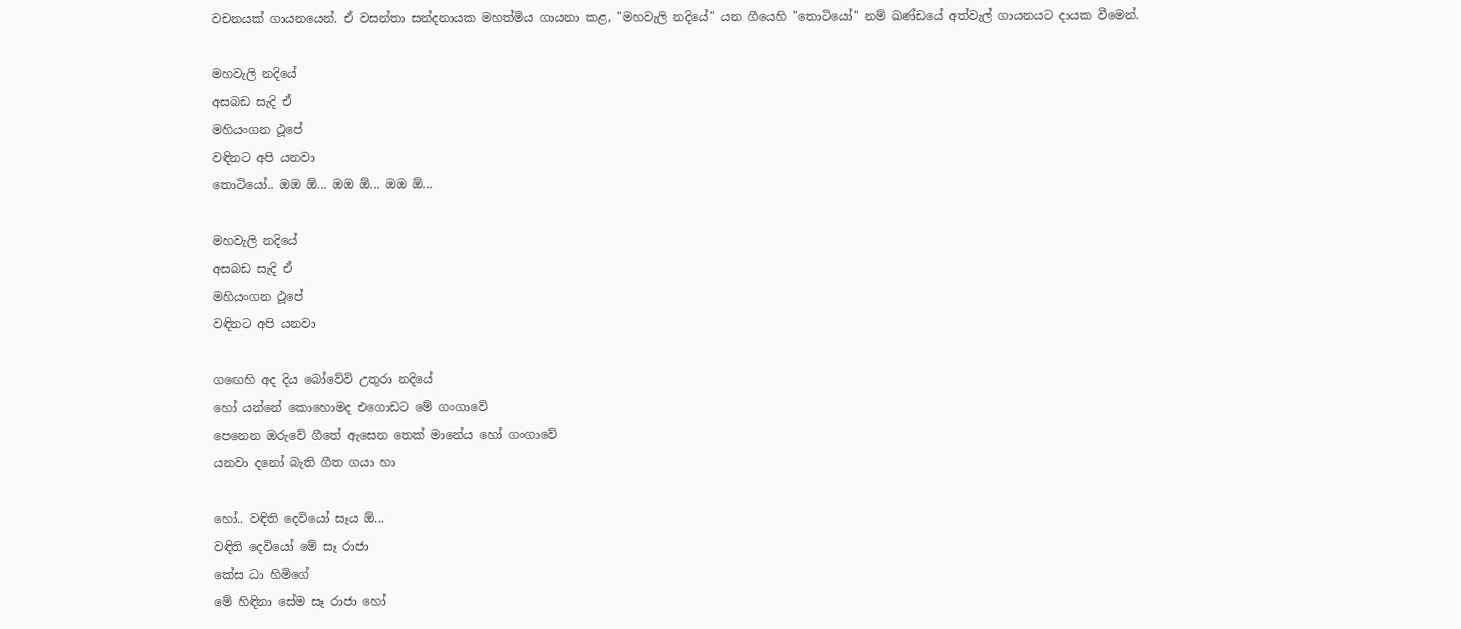වචනයක් ගායනයෙන්. ඒ වසන්තා සන්දනායක මහත්මිය ගායනා කළ, "මහවැලි නදියේ" යන ගීයෙහි "තොටියෝ" නම් ඛණ්ඩයේ අත්වැල් ගායනයට දායක වීමෙන්.

මහවැලි නදියේ
අසබඩ සැදි ඒ
මහියංගන ථූපේ
වඳිනට අපි යනවා
තොටියෝ.. ඔඔ ඕ... ඔඔ ඕ... ඔඔ ඕ...

මහවැලි නදියේ
අසබඩ සැදි ඒ
මහියංගන ථූපේ
වඳිනට අපි යනවා

ගඟෙහි අද දිය බෝවේවි උතුරා නදියේ
හෝ යන්නේ කොහොමද එගොඩට මේ ගංගාවේ
පෙනෙන ඔරුවේ ගීතේ ඇසෙන තෙක් මානේය හෝ ගංගාවේ
යනවා දනෝ බැති ගීත ගයා හා

හෝ.. වඳිති දෙවියෝ සෑය ඕ...
වඳිති දෙවියෝ මේ සෑ රාජා
කේස ධා හිමිගේ
මේ හිඳිනා සේම සෑ රාජා හෝ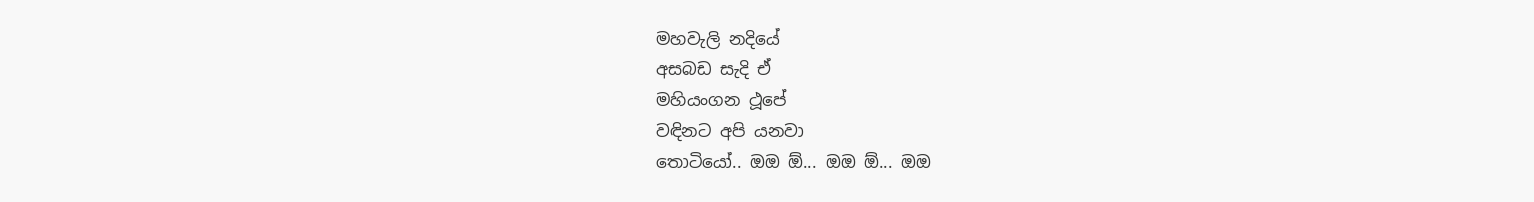මහවැලි නදියේ
අසබඩ සැදි ඒ
මහියංගන ථූපේ
වඳිනට අපි යනවා
තොටියෝ.. ඔඔ ඕ... ඔඔ ඕ... ඔඔ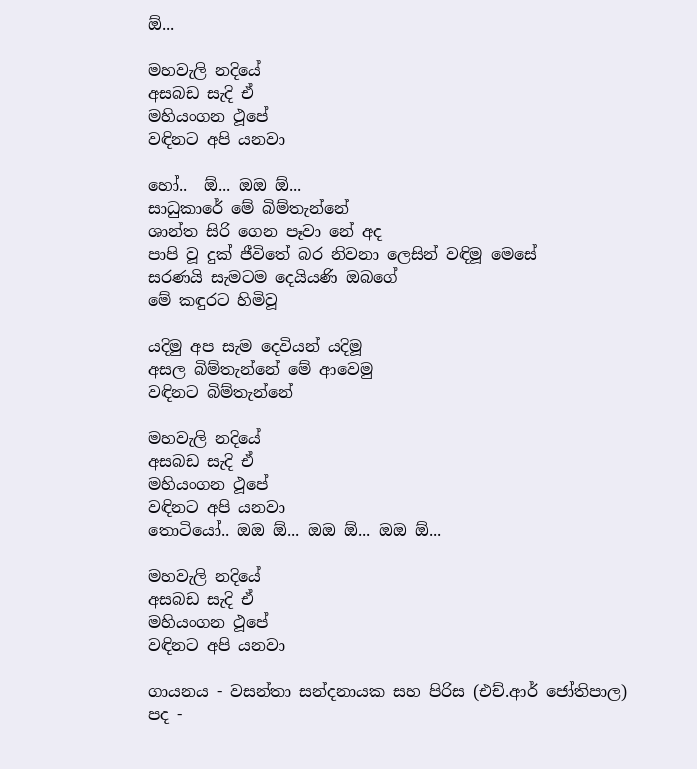ඕ...

මහවැලි නදියේ
අසබඩ සැදි ඒ
මහියංගන ථූපේ
වඳිනට අපි යනවා

හෝ..  ඕ... ඔඔ ඕ...
සාධුකාරේ මේ බිම්තැන්නේ
ශාන්ත සිරි ගෙන පෑවා නේ අද
පාපි වූ දුක් ජීවිතේ බර නිවනා ලෙසින් වඳිමූ මෙසේ
සරණයි සැමටම දෙයියණි ඔබගේ
මේ කඳුරට හිමිවූ

යදිමු අප සැම දෙවියන් යදිමූ
අසල බිම්තැන්නේ මේ ආවෙමු
වඳිනට බිම්තැන්නේ

මහවැලි නදියේ
අසබඩ සැදි ඒ
මහියංගන ථූපේ
වඳිනට අපි යනවා
තොටියෝ.. ඔඔ ඕ... ඔඔ ඕ... ඔඔ ඕ...

මහවැලි නදියේ
අසබඩ සැදි ඒ
මහියංගන ථූපේ
වඳිනට අපි යනවා

ගායනය - වසන්තා සන්දනායක සහ පිරිස (එච්.ආර් ජෝතිපාල)
පද -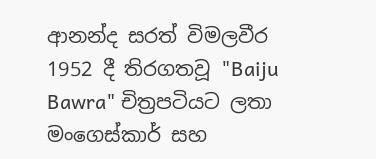ආනන්ද සරත් විමලවීර
1952 දී තිරගතවූ "Baiju Bawra" චිත්‍රපටියට ලතා මංගෙස්කාර් සහ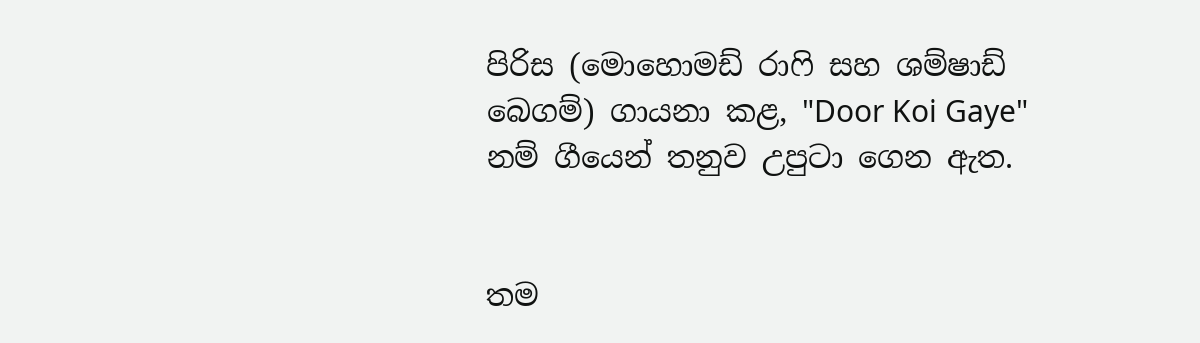පිරිස (මොහොමඩ් රාෆි සහ ශම්ෂාඩ් බෙගම්) ගායනා කළ, "Door Koi Gaye" නම් ගීයෙන් තනුව උපුටා ගෙන ඇත.


තම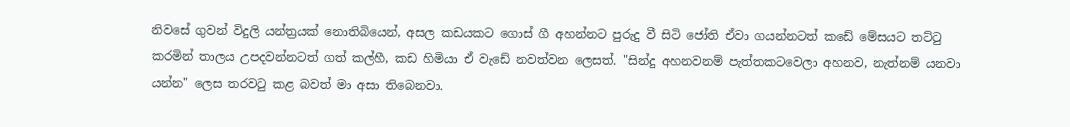නිවසේ ගුවන් විදුලි යන්ත්‍රයක් නොතිබියෙන්, අසල කඩයකට ගොස් ගී අහන්නට පුරුදු වී සිටි ජෝති ඒවා ගයන්නටත් කඩේ මේසයට තට්ටු කරමින් තාලය උපදවන්නටත් ගත් කල්හී, කඩ හිමියා ඒ වැඩේ නවත්වන ලෙසත්. "සින්දු අහනවනම් පැත්තකටවෙලා අහනව, නැත්නම් යනවා යන්න" ලෙස තරවටු කළ බවත් මා අසා තිබෙනවා.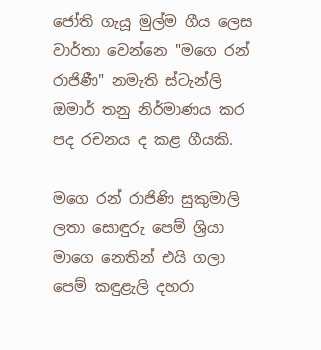ජෝති ගැයූ මුල්ම ගීය ලෙස වාර්තා වෙන්නෙ "මගෙ රන් රාජිණී" නමැති ස්ටැන්ලි ඔමාර් තනු නිර්මාණය කර පද රචනය ද කළ ගීයකි.

මගෙ රන් රාජිණි සුකුමාලි ලතා සොඳුරු පෙම් ශ්‍රියා
මාගෙ නෙතින් එයි ගලා පෙම් කඳුළැලි දහරා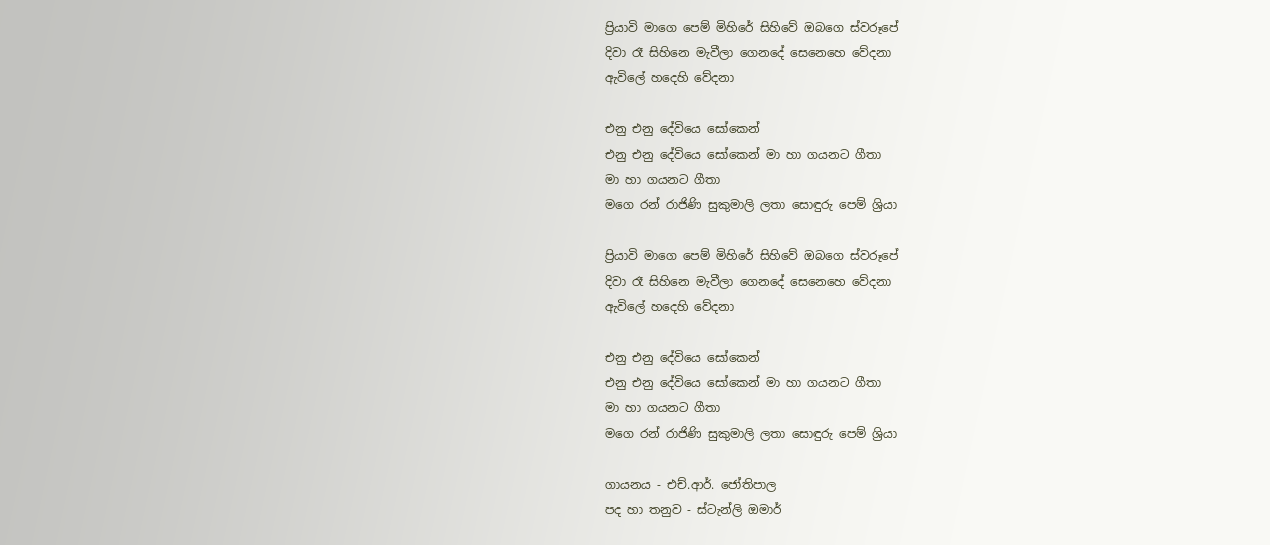ප්‍රියාවි මාගෙ පෙම් මිහිරේ සිහිවේ ඔබගෙ ස්වරූපේ
දිවා රෑ සිහිනෙ මැවීලා ගෙනදේ සෙනෙහෙ වේදනා
ඇවිලේ හදෙහි වේදනා

එනු එනු දේවියෙ සෝකෙන්
එනු එනු දේවියෙ සෝකෙන් මා හා ගයනට ගීතා
මා හා ගයනට ගීතා
මගෙ රන් රාජිණි සුකුමාලි ලතා සොඳුරු පෙම් ශ්‍රියා

ප්‍රියාවි මාගෙ පෙම් මිහිරේ සිහිවේ ඔබගෙ ස්වරූපේ
දිවා රෑ සිහිනෙ මැවීලා ගෙනදේ සෙනෙහෙ වේදනා
ඇවිලේ හදෙහි වේදනා

එනු එනු දේවියෙ සෝකෙන්
එනු එනු දේවියෙ සෝකෙන් මා හා ගයනට ගීතා
මා හා ගයනට ගීතා
මගෙ රන් රාජිණි සුකුමාලි ලතා සොඳුරු පෙම් ශ්‍රියා

ගායනය - එච්.ආර්. ජෝතිපාල
පද හා තනුව - ස්ටැන්ලි ඔමාර්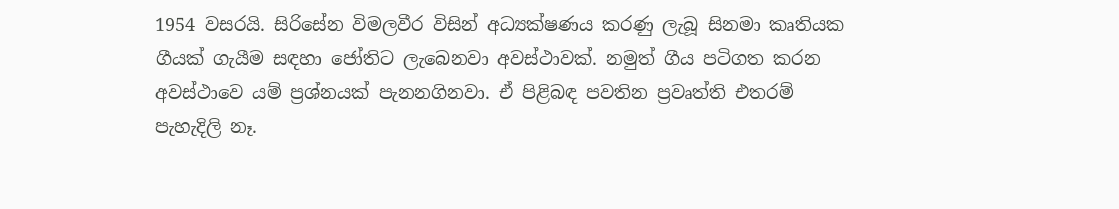1954 වසරයි. සිරිසේන විමලවීර විසින් අධ්‍යක්ෂණය කරණු ලැබූ සිනමා කෘතියක ගීයක් ගැයීම සඳහා ජෝතිට ලැබෙනවා අවස්ථාවක්. නමුත් ගීය පටිගත කරන අවස්ථාවෙ යම් ප්‍රශ්නයක් පැනනගිනවා. ඒ පිළිබඳ පවතින ප්‍රවෘත්ති එතරම් පැහැදිලි නෑ.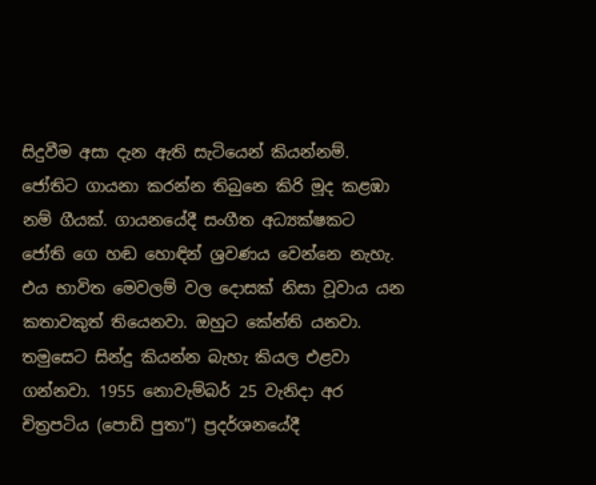සිදුවීම අසා දැන ඇති සැටියෙන් කියන්නම්. ජෝතිට ගායනා කරන්න තිබුනෙ කිරි මූද කළඹා නම් ගීයක්. ගායනයේදී සංගීත අධ්‍යක්ෂකට ජෝති ගෙ හඬ හොඳින් ශ්‍රවණය වෙන්නෙ නැහැ. එය භාවිත මෙවලම් වල දොසක් නිසා වූවාය යන කතාවකුත් තියෙනවා. ඔහුට කේන්ති යනවා. තමුසෙට සින්දු කියන්න බැහැ කියල එළවා ගන්නවා. 1955 නොවැම්බර් 25 වැනිදා අර චිත්‍රපටිය (පොඩි පුතා”) ප්‍රදර්ශනයේදී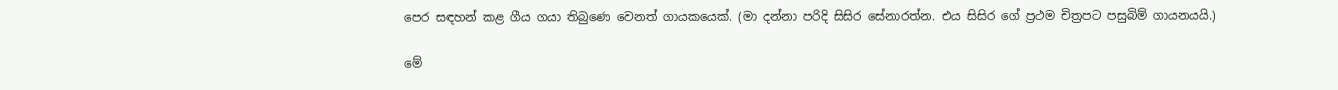පෙර සඳහන් කළ ගීය ගයා තිබුණෙ වෙනත් ගායකයෙක්. (මා දන්නා පරිදි සිසිර සේනාරත්න. එය සිසිර ගේ ප්‍රථම චිත්‍රපට පසුබිම් ගායනයයි.)

මේ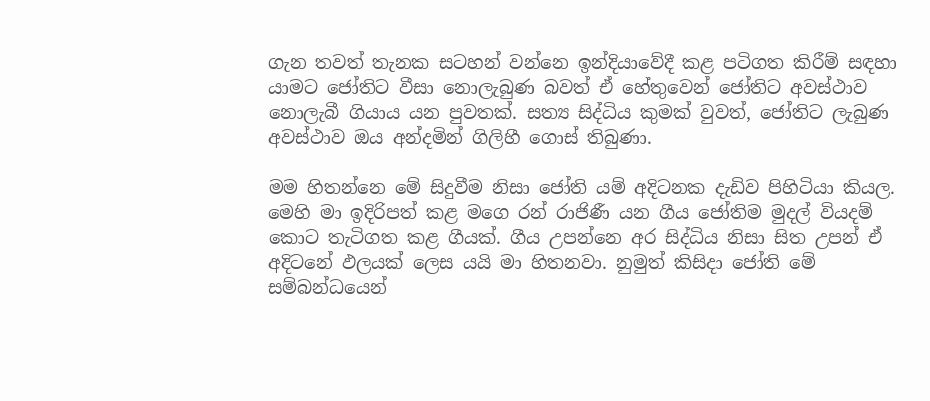ගැන තවත් තැනක සටහන් වන්නෙ ඉන්දියාවේදී කළ පටිගත කිරීම් සඳහා යාමට ජෝතිට වීසා නොලැබුණ බවත් ඒ හේතුවෙන් ජෝතිට අවස්ථාව නොලැබී ගියාය යන පුවතක්. සත්‍ය සිද්ධිය කුමක් වුවත්, ජෝතිට ලැබුණ අවස්ථාව ඔය අන්දමින් ගිලිහී ගොස් තිබුණා.

මම හිතන්නෙ මේ සිදුවීම නිසා ජෝති යම් අදිටනක දැඩිව පිහිටියා කියල. මෙහි මා ඉදිරිපත් කළ මගෙ රන් රාජිණී යන ගීය ජෝතිම මුදල් වියදම් කොට තැටිගත කළ ගීයක්. ගීය උපන්නෙ අර සිද්ධිය නිසා සිත උපන් ඒ අදිටනේ ඵලයක් ලෙස යයි මා හිතනවා. නුමුත් කිසිදා ජෝති මේ සම්බන්ධයෙන්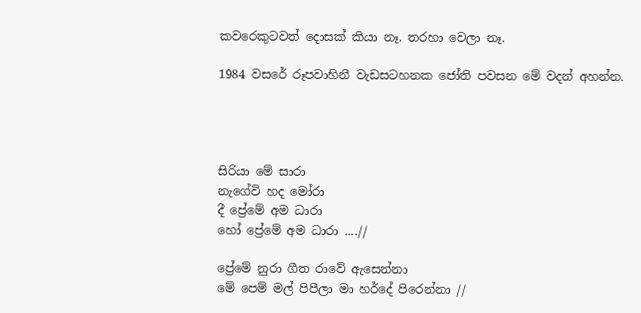කවරෙකුටවත් දොසක් කියා නෑ. තරහා වෙලා නෑ.

1984 වසරේ රූපවාහිනී වැඩසටහනක ජෝති පවසන මේ වදන් අහන්න.




සිරියා මේ සාරා
නැගේවි හද මෝරා
දී ප්‍රේමේ අම ධාරා
හෝ ප්‍රේමේ අම ධාරා ....//

ප්‍රේමේ නුරා ගීත රාවේ ඇසෙන්නා
මේ පෙම් මල් පිපීලා මා හර්දේ පිරෙන්නා //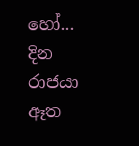හෝ...
දින රාජයා ඈත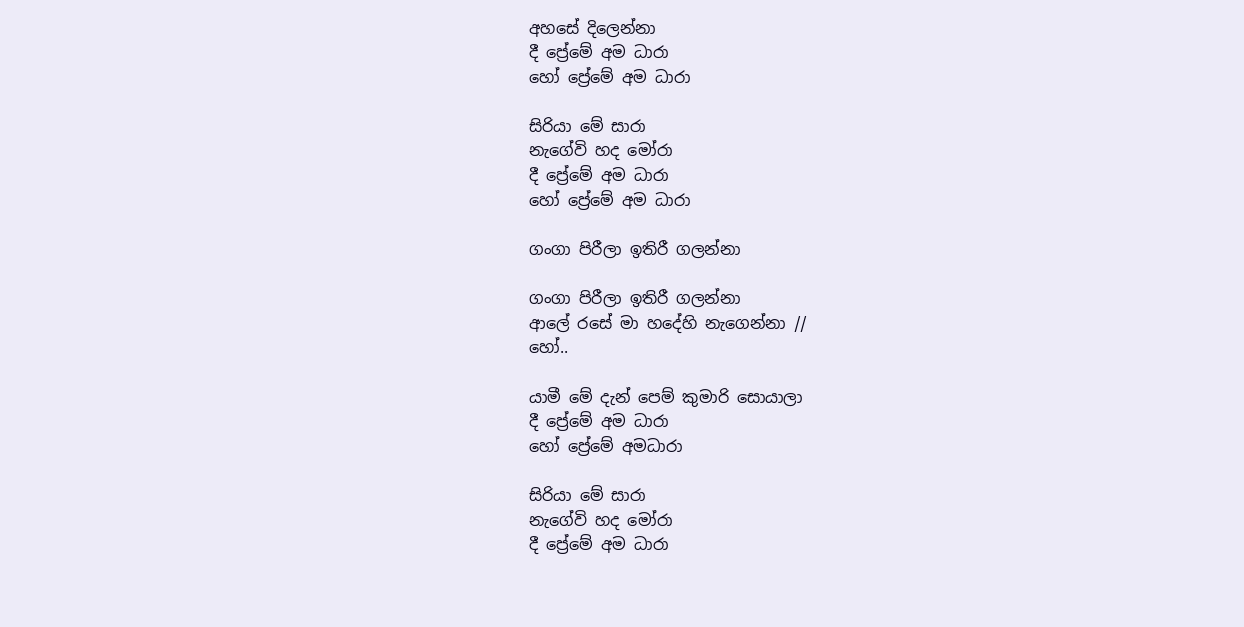අහසේ දිලෙන්නා
දී ප්‍රේමේ අම ධාරා
හෝ ප්‍රේමේ අම ධාරා

සිරියා මේ සාරා
නැගේවි හද මෝරා
දී ප්‍රේමේ අම ධාරා
හෝ ප්‍රේමේ අම ධාරා

ගංගා පිරීලා‍ ඉතිරී ගලන්නා

ගංගා පිරීලා‍ ඉතිරී ගලන්නා
ආලේ රසේ මා හදේහි නැගෙන්නා //
හෝ..

යාමී මේ දැන් පෙම් කුමාරි සොයාලා
දී ප්‍රේමේ අම ධාරා
හෝ ප්‍රේමේ අමධාරා

සිරියා මේ සාරා
නැගේවි හද මෝරා
දී ප්‍රේමේ අම ධාරා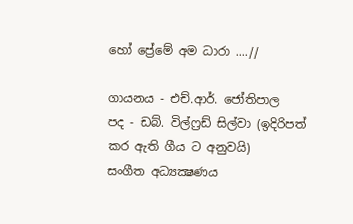හෝ ප්‍රේමේ අම ධාරා ....//

ගායනය - එච්.ආර්. ජෝතිපාල
පද - ඩබ්. විල්ෆ්‍රඩ් සිල්වා (ඉදිරිපත් කර ඇති ගීය ට අනුවයි)
සංගීත අධ්‍යක්‍ෂණය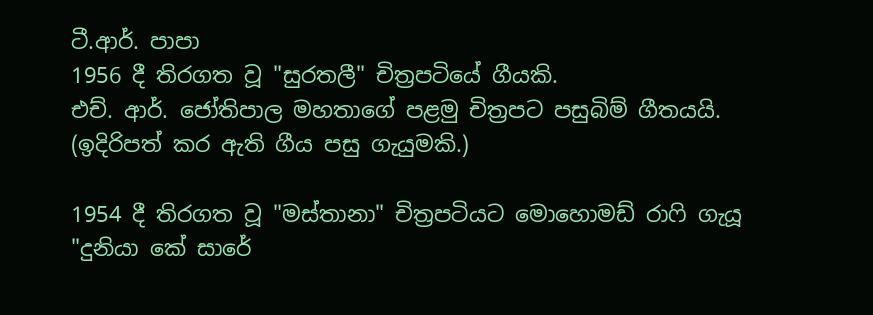ටී.ආර්. පාපා
1956 දී තිරගත වූ "සුරතලී" චිත්‍රපටියේ ගීයකි.
එච්. ආර්. ජෝතිපාල මහතාගේ පළමු චිත්‍රපට පසුබිම් ගීතයයි. (ඉදිරිපත් කර ඇති ගීය පසු ගැයුමකි.)

1954 දී තිරගත වූ "මස්තානා" චිත්‍රපටියට මොහොමඩ් රාෆි ගැයූ "දුනියා කේ සාරේ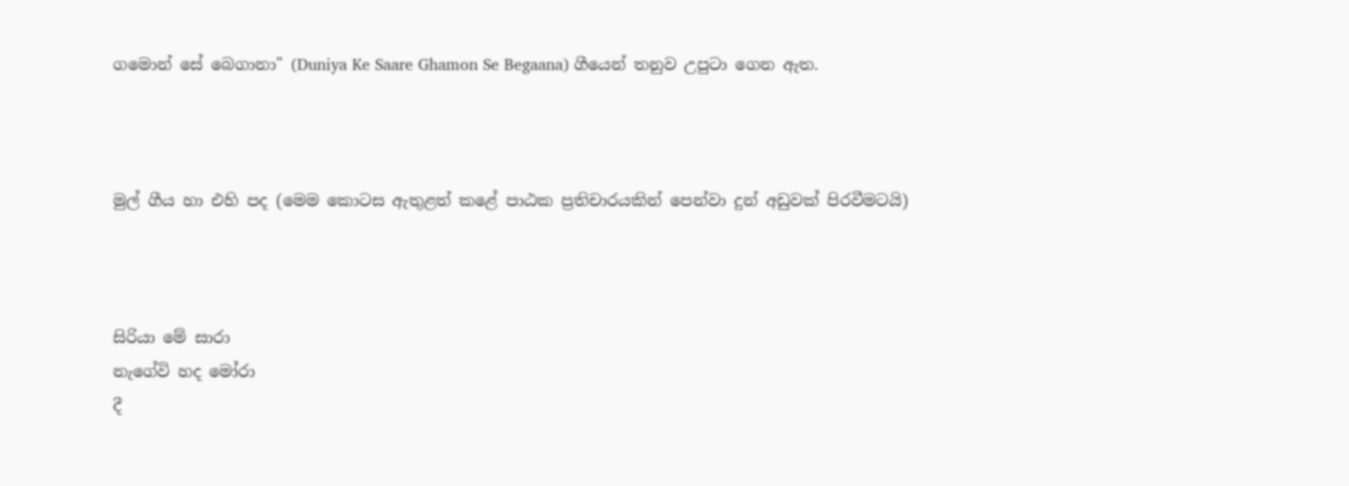ගමොන් සේ බෙගානා" (Duniya Ke Saare Ghamon Se Begaana) ගීයෙන් තනුව උපුටා ගෙන ඇත.



මුල් ගීය හා එහි පද (මෙම කොටස ඇතුළත් කළේ පාඨක ප්‍රතිචාරයකින් පෙන්වා දුන් අඩුවක් පිරවීමටයි)



සිරියා මේ සාරා
නැගේවි හද මෝරා
දී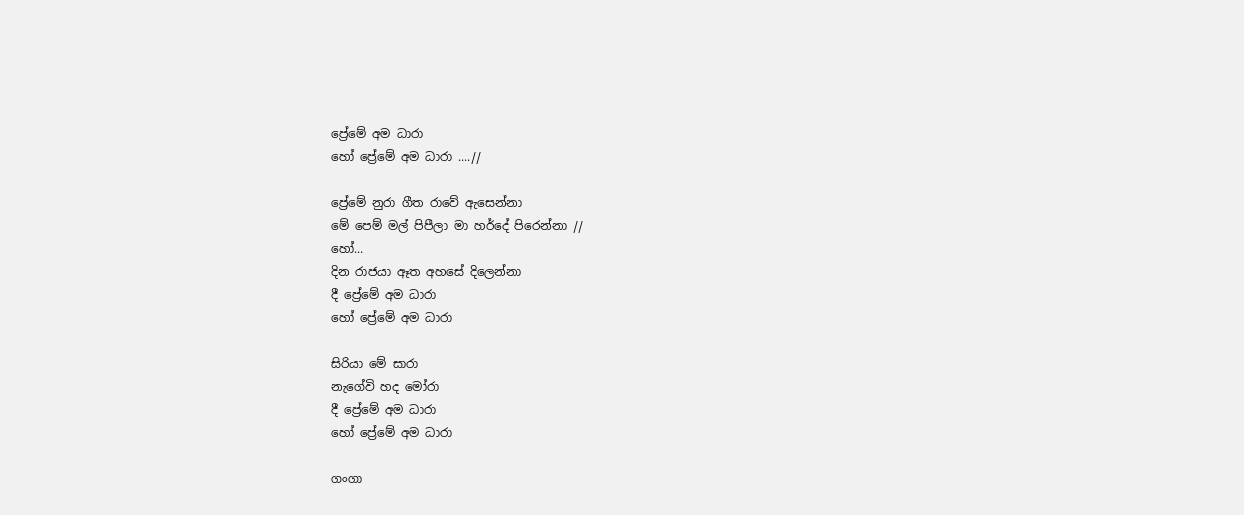ප්‍රේමේ අම ධාරා
හෝ ප්‍රේමේ අම ධාරා ....//

ප්‍රේමේ නුරා ගීත රාවේ ඇසෙන්නා
මේ පෙම් මල් පිපීලා මා හර්දේ පිරෙන්නා //
හෝ...
දින රාජයා ඈත අහසේ දිලෙන්නා
දී ප්‍රේමේ අම ධාරා
හෝ ප්‍රේමේ අම ධාරා

සිරියා මේ සාරා
නැගේවි හද මෝරා
දී ප්‍රේමේ අම ධාරා
හෝ ප්‍රේමේ අම ධාරා

ගංගා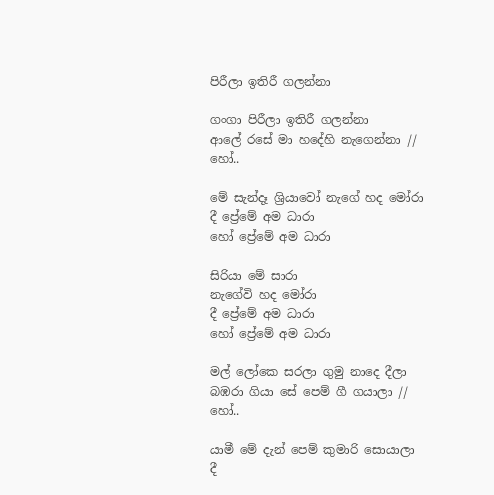පිරීලා‍ ඉතිරී ගලන්නා

ගංගා පිරීලා‍ ඉතිරී ගලන්නා
ආලේ රසේ මා හදේහි නැගෙන්නා //
හෝ..

මේ සැන්දෑ ශ්‍රියාවෝ නැගේ හද මෝරා
දී ප්‍රේමේ අම ධාරා
හෝ ප්‍රේමේ අම ධාරා

සිරියා මේ සාරා
නැගේවි හද මෝරා
දී ප්‍රේමේ අම ධාරා
හෝ ප්‍රේමේ අම ධාරා

මල් ලෝකෙ සරලා ගුමු නාදෙ දීලා
බඹරා ගියා සේ පෙම් ගී ගයාලා //
හෝ..

යාමී මේ දැන් පෙම් කුමාරි සොයාලා
දී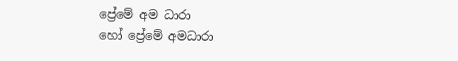ප්‍රේමේ අම ධාරා
හෝ ප්‍රේමේ අමධාරා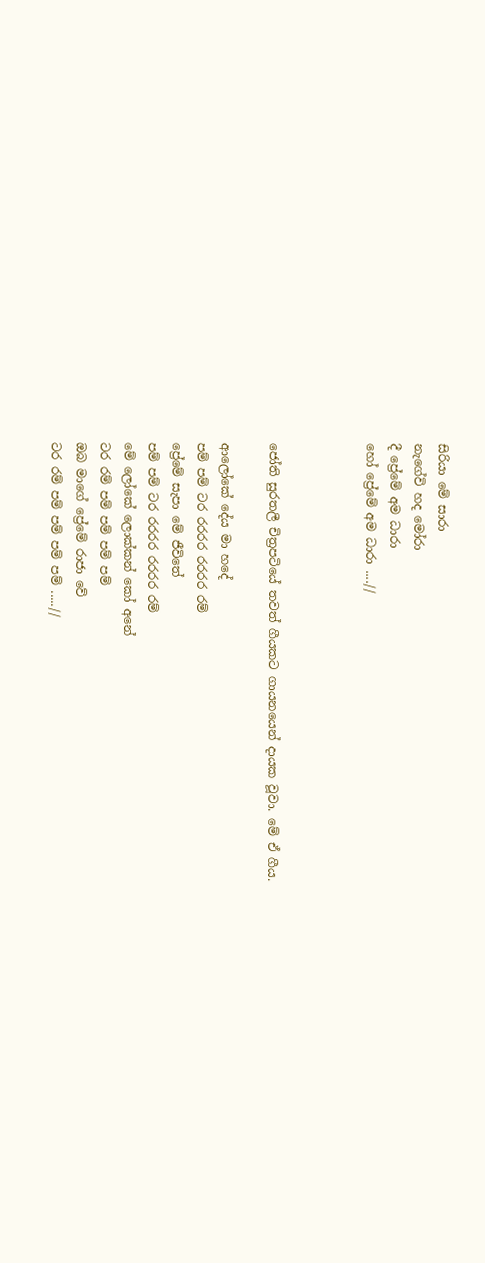සිරියා මේ සාරා
නැගේවි හද මෝරා
දී ප්‍රේමේ අම ධාරා
හෝ ප්‍රේමේ අම ධාරා ....//



ජෝති සුරතලී චිත්‍රපටියේ තවත් ගීයකට ගායනයෙන් දායක වූවා. මේ ඒ ගීය.

ආලෝකේ දේය මා හදේ
පම් පම් ටර රරරර රරරර රම්
ප්‍රේමේ සැපා මේ ජීවිතේ
පම් පම් ටර රරරර රරරර රම්
මේ ලෝකේ ලොක්කන් කෝ අනේ
ටර රම් පම් පම් පම් පම්
ඔබ මාගේ ප්‍රේමේ රාජා වේ
ටර රම් පම් පම් පම් පම් .....//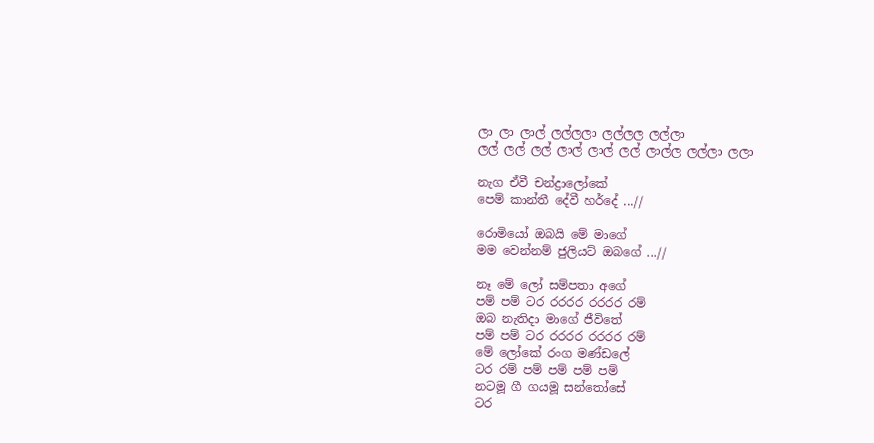ලා ලා ලාල් ලල්ලලා ලල්ලල ලල්ලා
ලල් ලල් ලල් ලාල් ලාල් ලල් ලාල්ල ලල්ලා ලලා

නැග ඒවී චන්ද්‍රාලෝකේ
පෙම් කාන්තී දේවී හර්දේ ...//

රොමියෝ ඔබයි මේ මාගේ
මම වෙන්නම් ජුලියට් ඔබගේ ...//

නෑ මේ ලෝ සම්පතා අගේ
පම් පම් ටර රරරර රරරර රම්
ඔබ නැතිදා මාගේ ජීවිතේ
පම් පම් ටර රරරර රරරර රම්
මේ ලෝකේ රංග මණ්ඩලේ
ටර රම් පම් පම් පම් පම්
නටමූ ගී ගයමූ සන්තෝසේ
ටර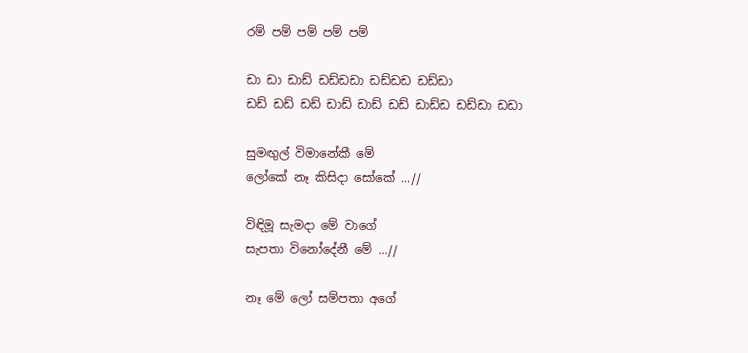රම් පම් පම් පම් පම්

ඩා ඩා ඩාඩ් ඩඩ්ඩඩා ඩඩ්ඩඩ ඩඩ්ඩා
ඩඩ් ඩඩ් ඩඩ් ඩාඩ් ඩාඩ් ඩඩ් ඩාඩ්ඩ ඩඩ්ඩා ඩඩා

සුමඟුල් විමානේකී මේ
ලෝකේ නෑ කිසිදා සෝකේ ...//

විඳිමූ සැමදා මේ වාගේ
සැපතා විනෝදේනී මේ ...//

නෑ මේ ලෝ සම්පතා අගේ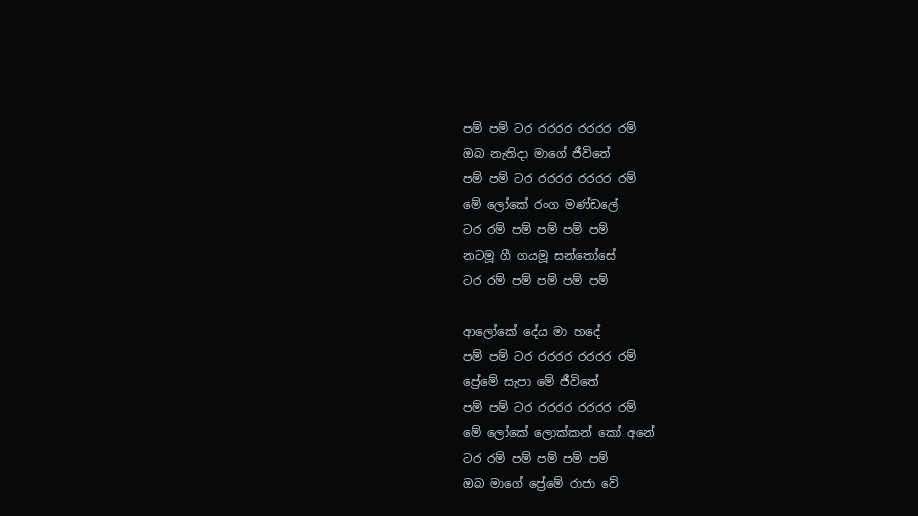පම් පම් ටර රරරර රරරර රම්
ඔබ නැතිදා මාගේ ජීවිතේ
පම් පම් ටර රරරර රරරර රම්
මේ ලෝකේ රංග මණ්ඩලේ
ටර රම් පම් පම් පම් පම්
නටමූ ගී ගයමූ සන්තෝසේ
ටර රම් පම් පම් පම් පම්

ආලෝකේ දේය මා හදේ
පම් පම් ටර රරරර රරරර රම්
ප්‍රේමේ සැපා මේ ජීවිතේ
පම් පම් ටර රරරර රරරර රම්
මේ ලෝකේ ලොක්කන් කෝ අනේ
ටර රම් පම් පම් පම් පම්
ඔබ මාගේ ප්‍රේමේ රාජා වේ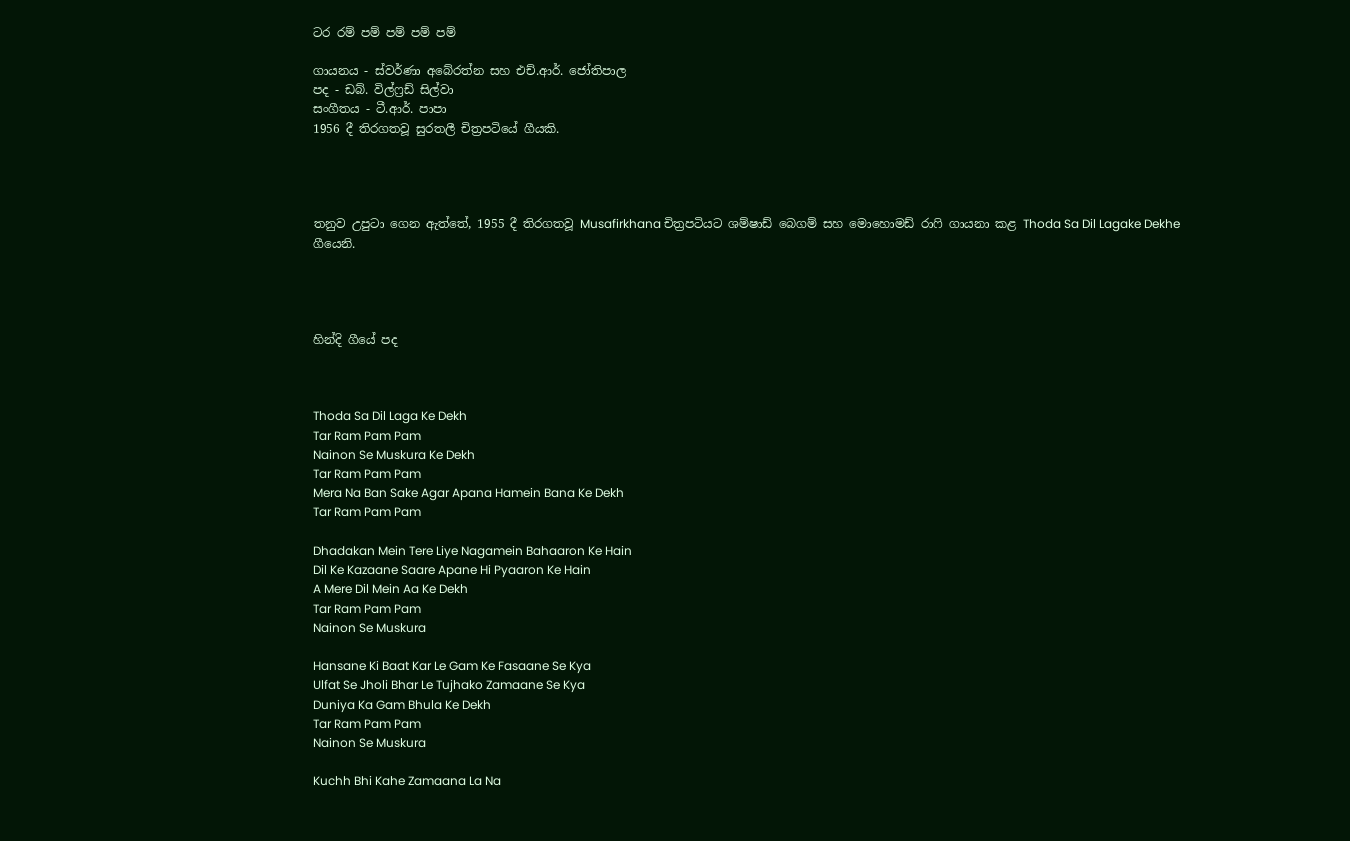ටර රම් පම් පම් පම් පම්

ගායනය - ස්වර්ණා අබේරත්න සහ එච්.ආර්. ජෝතිපාල
පද - ඩබ්. විල්ෆ්‍රඩ් සිල්වා
සංගීතය - ටී.ආර්. පාපා
1956 දී තිරගතවූ සුරතලී චිත්‍රපටියේ ගීයකි.




තනුව උපුටා ගෙන ඇත්තේ, 1955 දී තිරගතවූ Musafirkhana චිත්‍රපටියට ශම්ෂාඩ් බෙගම් සහ මොහොමඩ් රාෆි ගායනා කළ Thoda Sa Dil Lagake Dekhe ගීයෙනි.




හින්දි ගීයේ පද



Thoda Sa Dil Laga Ke Dekh
Tar Ram Pam Pam
Nainon Se Muskura Ke Dekh
Tar Ram Pam Pam
Mera Na Ban Sake Agar Apana Hamein Bana Ke Dekh
Tar Ram Pam Pam

Dhadakan Mein Tere Liye Nagamein Bahaaron Ke Hain
Dil Ke Kazaane Saare Apane Hi Pyaaron Ke Hain
A Mere Dil Mein Aa Ke Dekh
Tar Ram Pam Pam
Nainon Se Muskura

Hansane Ki Baat Kar Le Gam Ke Fasaane Se Kya
Ulfat Se Jholi Bhar Le Tujhako Zamaane Se Kya
Duniya Ka Gam Bhula Ke Dekh
Tar Ram Pam Pam
Nainon Se Muskura

Kuchh Bhi Kahe Zamaana La Na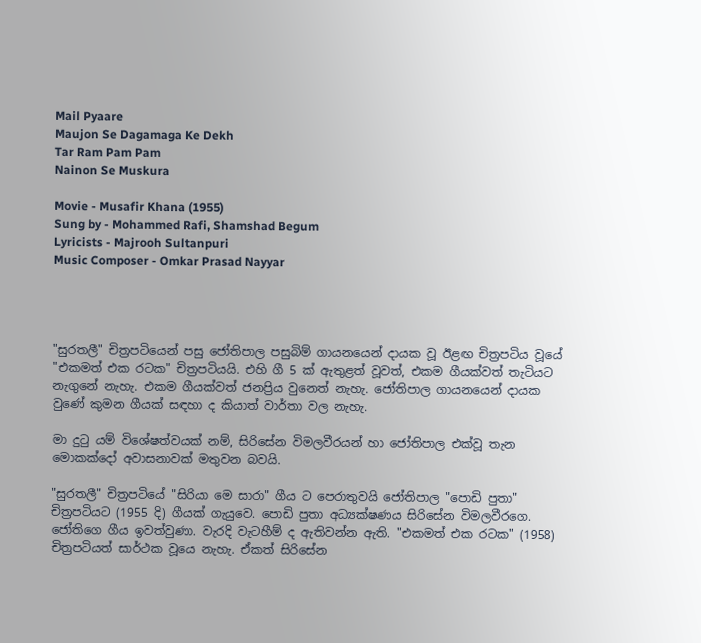Mail Pyaare
Maujon Se Dagamaga Ke Dekh
Tar Ram Pam Pam
Nainon Se Muskura

Movie - Musafir Khana (1955)
Sung by - Mohammed Rafi, Shamshad Begum
Lyricists - Majrooh Sultanpuri
Music Composer - Omkar Prasad Nayyar




"සුරතලී" චිත්‍රපටියෙන් පසු ජෝතිපාල පසුබිම් ගායනයෙන් දායක වූ ඊළඟ චිත්‍රපටිය වූයේ "එකමත් එක රටක" චිත්‍රපටියයි. එහි ගී 5 ක් ඇතුළත් වූවත්, එකම ගීයක්වත් තැටියට නැගුනේ නැහැ. එකම ගීයක්වත් ජනප්‍රිය වුනෙත් නැහැ. ජෝතිපාල ගායනයෙන් දායක වුණේ කුමන ගීයක් සඳහා ද කියාත් වාර්තා වල නැහැ.

මා දුටු යම් විශේෂත්වයක් නම්, සිරිසේන විමලවීරයන් හා ජෝතිපාල එක්වූ තැන මොකක්දෝ අවාසනාවක් මතුවන බවයි.

"සුරතලී" චිත්‍රපටියේ "සිරියා මෙ සාරා" ගීය ට පෙරාතුවයි ජෝතිපාල "පොඩි පුතා" චිත්‍රපටියට (1955 දි) ගීයක් ගැයුවෙ. පොඩි පුතා අධ්‍යක්ෂණය සිරිසේන විමලවීරගෙ. ජෝතිගෙ ගීය ඉවත්වුණා. වැරදි වැටහීම් ද ඇතිවන්න ඇති. "එකමත් එක රටක" (1958) චිත්‍රපටියත් සාර්ථක වූයෙ නැහැ. ඒකත් සිරිසේන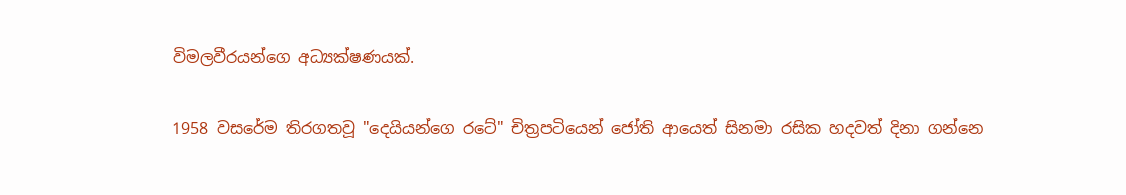විමලවීරයන්ගෙ අධ්‍යක්ෂණයක්.

1958 වසරේම තිරගතවූ "දෙයියන්ගෙ රටේ" චිත්‍රපටියෙන් ජෝති ආයෙත් සිනමා රසික හදවත් දිනා ගන්නෙ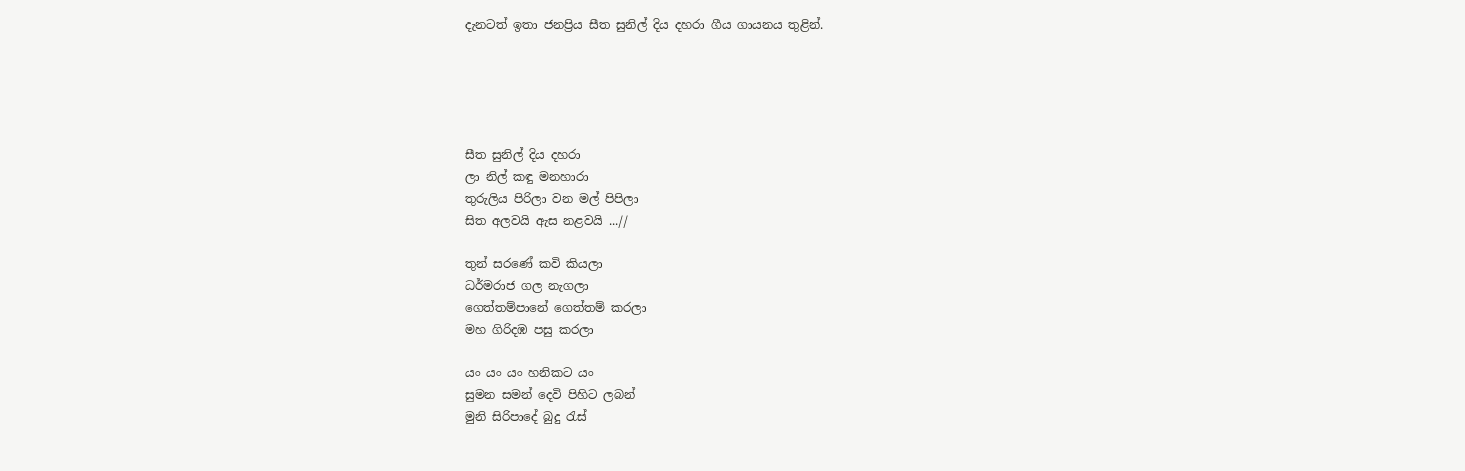දැනටත් ඉතා ජනප්‍රිය සීත සුනිල් දිය දහරා ගීය ගායනය තුළින්.





සීත සුනිල් දිය දහරා
ලා නිල් කඳු මනහාරා
තුරුලිය පිරිලා වන මල් පිපිලා
සිත අලවයි ඇස නළවයි ...//

තුන් සරණේ කවි කියලා
ධර්මරාජ ගල නැගලා
ගෙත්තම්පානේ ගෙත්තම් කරලා
මහ ගිරිදඹ පසු කරලා

යං යං යං හනිකට යං
සුමන සමන් දෙවි පිහිට ලබන්
මුනි සිරිපාදේ බුදු රැස්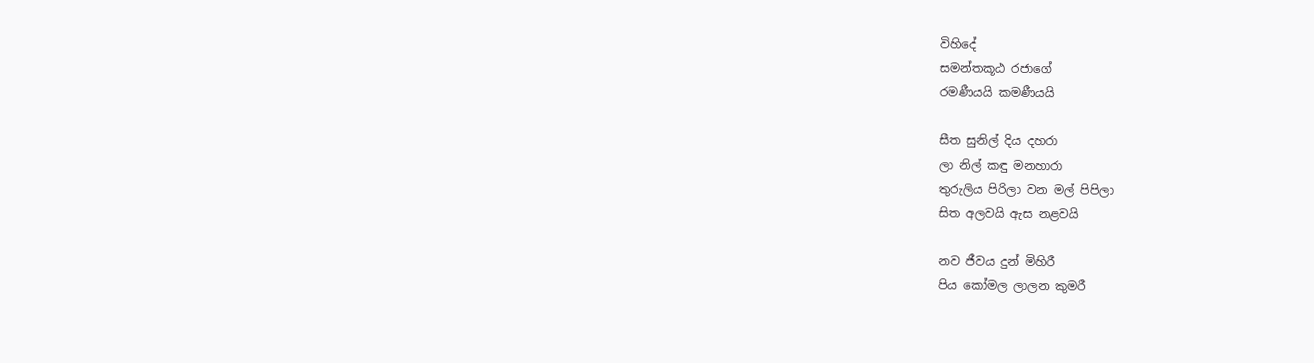විහිදේ
සමන්තකූඨ රජාගේ
රමණීයයි කමණීයයි

සීත සුනිල් දිය දහරා
ලා නිල් කඳු මනහාරා
තුරුලිය පිරිලා වන මල් පිපිලා
සිත අලවයි ඇස නළවයි

නව ජීවය දුන් මිහිරී
පිය කෝමල ලාලන කුමරී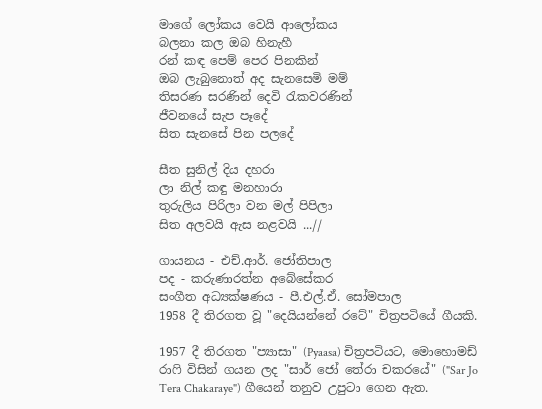මාගේ ලෝකය වෙයි ආලෝකය
බලනා කල ඔබ හිනැහී
රන් කඳ පෙම් පෙර පිනකින්
ඔබ ලැබුනොත් අද සැනසෙමි මම්
තිසරණ සරණින් දෙවි රැකවරණින්
ජීවනයේ සැප පෑදේ
සිත සැනසේ පින පලදේ

සීත සුනිල් දිය දහරා
ලා නිල් කඳු මනහාරා
තුරුලිය පිරිලා වන මල් පිපිලා
සිත අලවයි ඇස නළවයි ...//

ගායනය - එච්.ආර්. ජෝතිපාල
පද - කරුණාරත්න අබේසේකර
සංගීත අධ්‍යක්ෂණය - පී.එල්.ඒ. සෝමපාල
1958 දී තිරගත වූ "දෙයියන්නේ රටේ" චිත්‍රපටියේ ගීයකි.

1957 දී තිරගත "ප්‍යාසා" (Pyaasa) චිත්‍රපටියට, මොහොමඩ් රාෆි විසින් ගයන ලද "සාර් ජෝ තේරා චකරයේ" ("Sar Jo Tera Chakaraye") ගීයෙන් තනුව උපුටා ගෙන ඇත.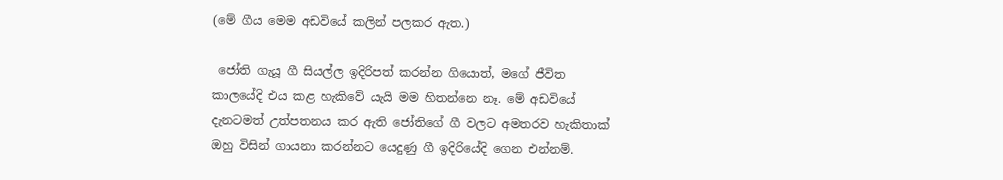(මේ ගීය මෙම අඩවියේ කලින් පලකර ඇත.)

 ජෝති ගැයූ ගී සියල්ල ඉදිරිපත් කරන්න ගියොත්, මගේ ජීවිත කාලයේදි එය කළ හැකිවේ යැයි මම හිතන්නෙ නෑ. මේ අඩවියේ දැනටමත් උත්පතනය කර ඇති ජෝතිගේ ගී වලට අමතරව හැකිතාක් ඔහු විසින් ගායනා කරන්නට යෙදුණු ගී ඉදිරියේදි ගෙන එන්නම්.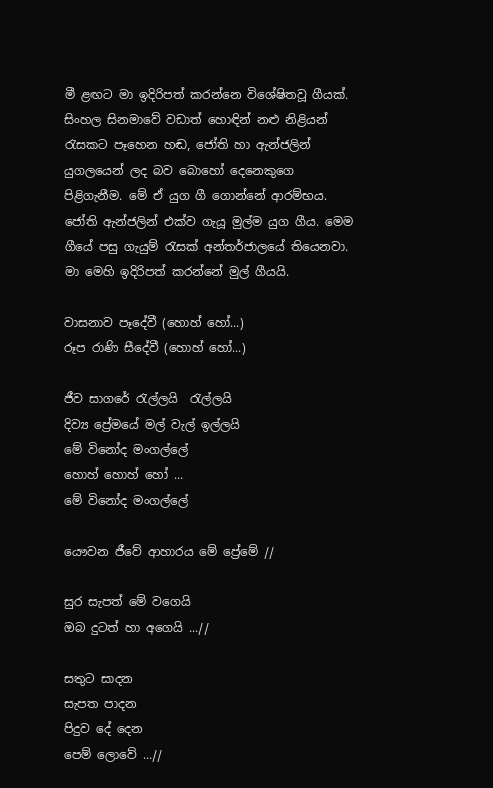මී ළඟට මා ඉදිරිපත් කරන්නෙ විශේෂිතවූ ගීයක්. සිංහල සිනමාවේ වඩාත් හොඳින් නළු නිළියන් රැසකට පෑහෙන හඬ, ජෝති හා ඇන්ජලින් යුගලයෙන් ලද බව බොහෝ දෙනෙකුගෙ පිළිගැනීම. මේ ඒ යුග ගී ගොන්නේ ආරම්භය. ජෝති ඇන්ජලින් එක්ව ගැයූ මුල්ම යුග ගීය. මෙම ගීයේ පසු ගැයුම් රැසක් අන්තර්ජාලයේ තියෙනවා. මා මෙහි ඉදිරිපත් කරන්නේ මුල් ගීයයි.

වාසනාව පෑදේවී (හොහ් හෝ...)
රූප රාණි සීදේවී (හොහ් හෝ...)

ජීව සාගරේ රැල්ලයි  රැල්ලයි
දිව්‍ය ප්‍රේමයේ මල් වැල් ඉල්ලයි
මේ විනෝද මංගල්ලේ
හොහ් හොහ් හෝ ...
මේ විනෝද මංගල්ලේ

යෞවන ජීවේ ආහාරය මේ ප්‍රේමේ //

සුර සැපත් මේ වගෙයි
ඔබ දුටත් හා අගෙයි ...//

සතුට සාදන
සැපත පාදන
පිදුව දේ දෙන
පෙම් ලොවේ ...//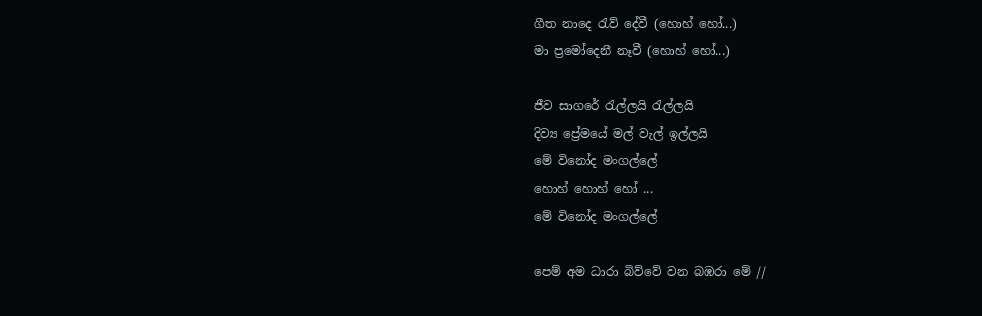ගීත නාදෙ රැව් දේවී (හොහ් හෝ...)
මා ප්‍රමෝදෙනී නෑවී (හොහ් හෝ...)

ජීව සාගරේ රැල්ලයි රැල්ලයි
දිව්‍ය ප්‍රේමයේ මල් වැල් ඉල්ලයි
මේ විනෝද මංගල්ලේ
හොහ් හොහ් හෝ ...
මේ විනෝද මංගල්ලේ

පෙම් අම ධාරා බිව්වේ වන බඹරා මේ //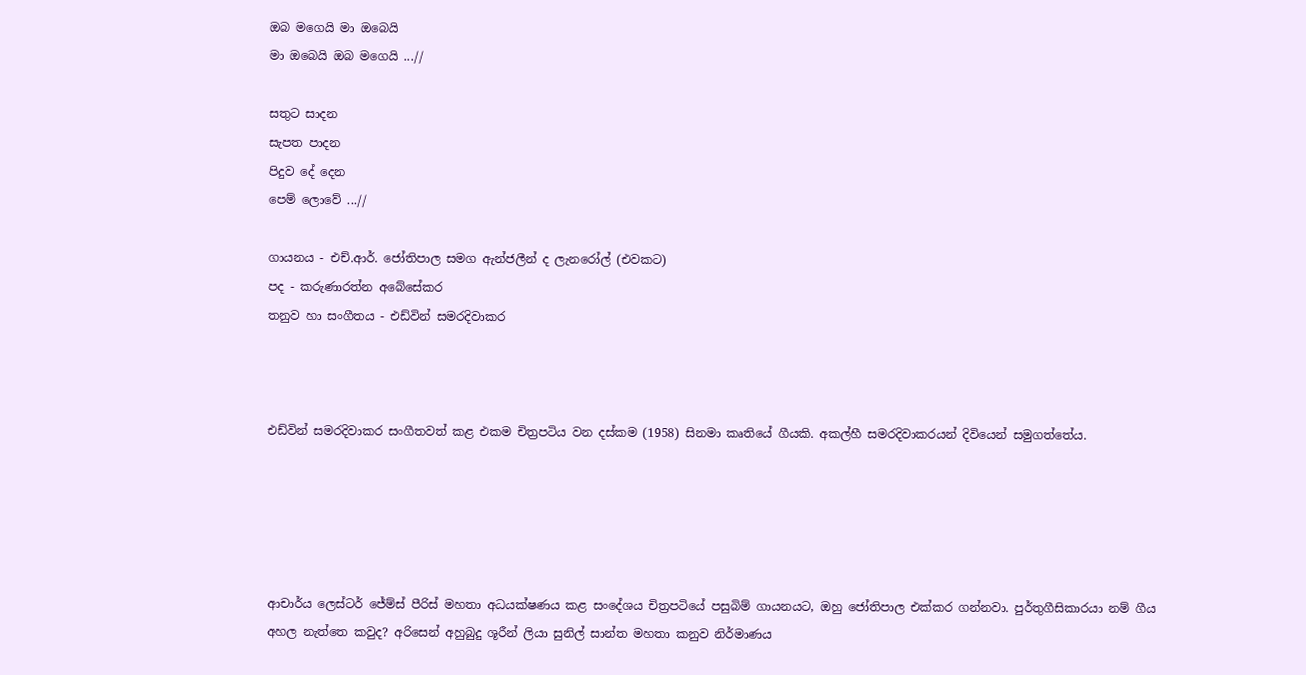ඔබ මගෙයි මා ඔබෙයි
මා ඔබෙයි ඔබ මගෙයි ...//

සතුට සාදන
සැපත පාදන
පිදුව දේ දෙන
පෙම් ලොවේ ...//

ගායනය - එච්.ආර්. ජෝතිපාල සමග ඇන්ජලීන් ද ලැනරෝල් (එවකට)
පද - කරුණාරත්න අබේසේකර
තනුව හා සංගීතය - එඩ්වින් සමරදිවාකර



එඩ්වින් සමරදිවාකර සංගීතවත් කළ එකම චිත්‍රපටිය වන දස්කම (1958) සිනමා කෘතියේ ගීයකි. අකල්හී සමරදිවාකරයන් දිවියෙන් සමුගත්තේය.





ආචාර්ය ලෙස්ටර් ජේම්ස් පීරිස් මහතා අධයක්ෂණය කළ සංදේශය චිත්‍රපටියේ පසුබිම් ගායනයට, ඔහු ජෝතිපාල එක්කර ගන්නවා. පුර්තුගීසිකාරයා නම් ගීය අහල නැත්තෙ කවුද? අරිසෙන් අහුබුදු ශූරීන් ලියා සුනිල් සාන්ත මහතා කනුව නිර්මාණය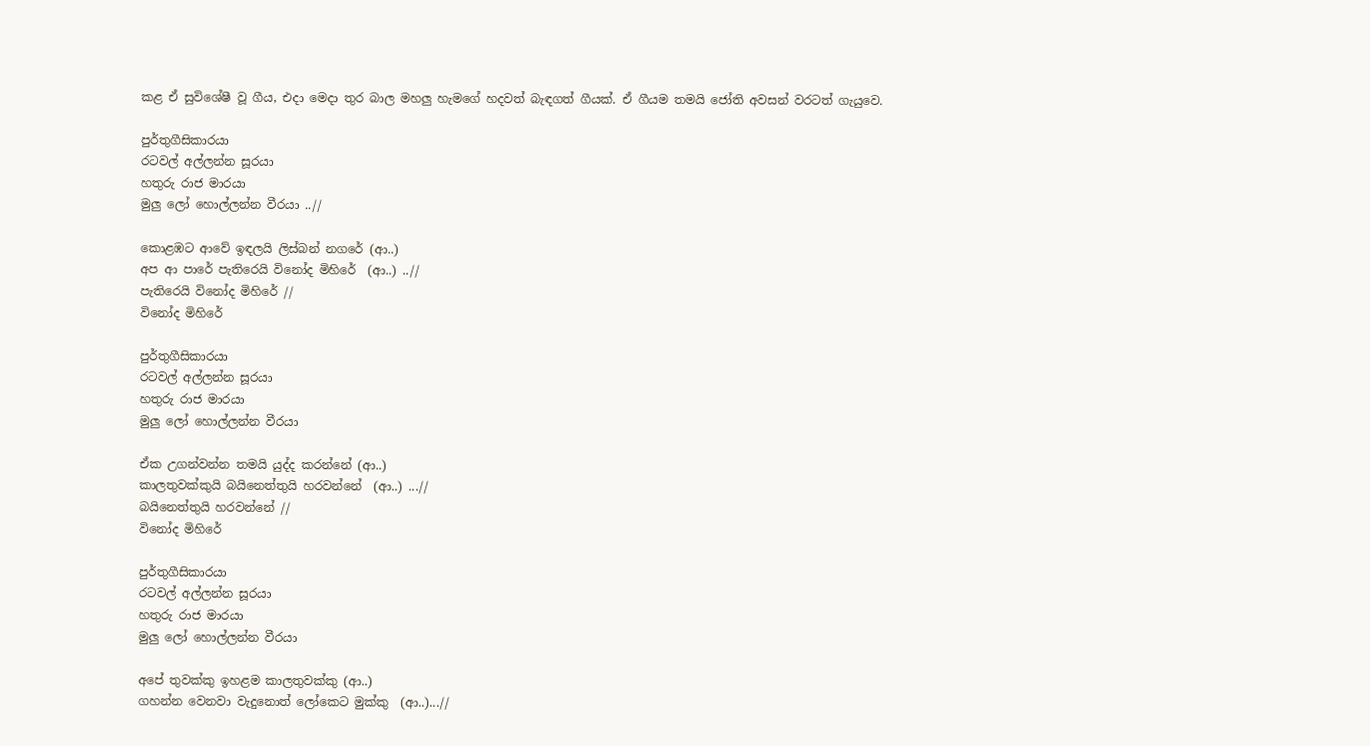කළ ඒ සුවිශේෂී වූ ගීය, එදා මෙදා තුර බාල මහලු හැමගේ හදවත් බැඳගත් ගීයක්. ඒ ගීයම තමයි ජෝති අවසන් වරටත් ගැයුවෙ.

පුර්තුගීසිකාරයා
රටවල් අල්ලන්න සූරයා
හතුරු රාජ මාරයා
මුලු ලෝ හොල්ලන්න වීරයා ..//

කොළඹට ආවේ ඉඳලයි ලිස්බන් නගරේ (ආ..)
අප ආ පාරේ පැතිරෙයි විනෝද මිහිරේ  (ආ..) ..//
පැතිරෙයි විනෝද මිහිරේ //
විනෝද මිහිරේ

පුර්තුගීසිකාරයා
රටවල් අල්ලන්න සූරයා
හතුරු රාජ මාරයා
මුලු ලෝ හොල්ලන්න වීරයා

ඒක උගන්වන්න තමයි යුද්ද කරන්නේ (ආ..)
කාලතුවක්කුයි බයිනෙත්තුයි හරවන්නේ  (ආ..) ...//
බයිනෙත්තුයි හරවන්නේ //
විනෝද මිහිරේ

පුර්තුගීසිකාරයා
රටවල් අල්ලන්න සූරයා
හතුරු රාජ මාරයා
මුලු ලෝ හොල්ලන්න වීරයා

අපේ තුවක්කු ඉහළම කාලතුවක්කු (ආ..)
ගහන්න වෙනවා වැදුනොත් ලෝකෙට මුක්කු  (ආ..)...//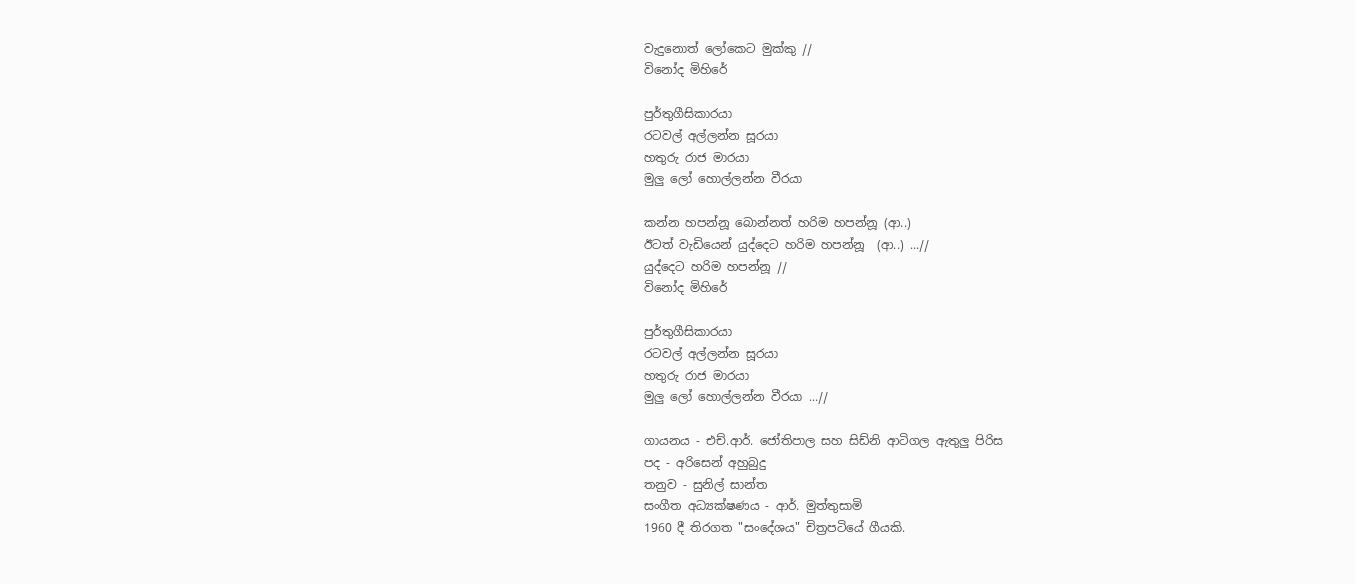වැදුනොත් ලෝකෙට මුක්කු //
විනෝද මිහිරේ

පුර්තුගීසිකාරයා
රටවල් අල්ලන්න සූරයා
හතුරු රාජ මාරයා
මුලු ලෝ හොල්ලන්න වීරයා

කන්න හපන්නූ බොන්නත් හරිම හපන්නූ (ආ..)
ඊටත් වැඩියෙන් යුද්දෙට හරිම හපන්නූ  (ආ..) ...//
යුද්දෙට හරිම හපන්නූ //
විනෝද මිහිරේ

පුර්තුගීසිකාරයා
රටවල් අල්ලන්න සූරයා
හතුරු රාජ මාරයා
මුලු ලෝ හොල්ලන්න වීරයා ...//

ගායනය - එච්.ආර්. ජෝතිපාල සහ සිඩ්නි ආටිගල ඇතුලු පිරිස
පද - අරිසෙන් අහුබුදු
තනුව - සුනිල් සාන්ත
සංගීත අධ්‍යක්ෂණය - ආර්. මුත්තුසාමි
1960 දී තිරගත "සංදේශය" චිත්‍රපටියේ ගීයකි.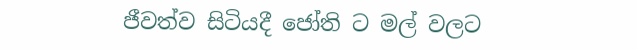ජීවත්ව සිටියදී ජෝති ට මල් වලට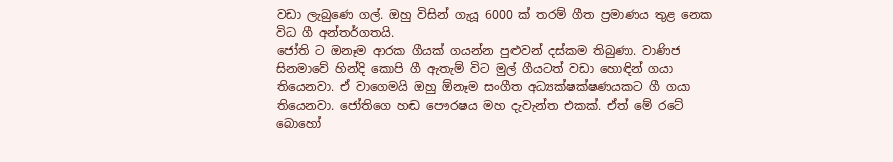වඩා ලැබුණෙ ගල්. ඔහු විසින් ගැයූ 6000 ක් තරම් ගීත ප්‍රමාණය තුළ නෙක විධ ගී අන්තර්ගතයි.
ජෝති ට ඔනෑම ආරක ගීයක් ගයන්න පුළුවන් දස්කම තිබුණා. වාණිජ සිනමාවේ හින්දි කොපි ගී ඇතැම් විට මුල් ගීයටත් වඩා හොඳින් ගයා තියෙනවා. ඒ වාගෙමයි ඔහු ඕනෑම සංගීත අධ්‍යක්ෂක්ෂණයකට ගී ගයා තියෙනවා. ජෝතිගෙ හඬ පෞරෂය මහ දැවැන්ත එකක්. ඒත් මේ රටේ බොහෝ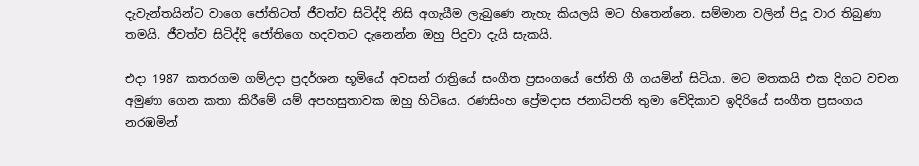දැවැන්තයින්ට වාගෙ ජෝතිටත් ජීවත්ව සිටිද්දි නිසි අගැයීම ලැබුණෙ නැහැ කියලයි මට හිතෙන්නෙ. සම්මාන වලින් පිදූ වාර තිබුණා තමයි. ජීවත්ව සිටිද්දි ජෝතිගෙ හදවතට දැනෙන්න ඔහු පිදුවා දැයි සැකයි.

එදා 1987 කතරගම ගම්උදා ප්‍රදර්ශන භූමියේ අවසන් රාත්‍රියේ සංගීත ප්‍රසංගයේ ජෝති ගී ගයමින් සිටියා. මට මතකයි එක දිගට වචන අමුණා ගෙන කතා කිරීමේ යම් අපහසුතාවක ඔහු හිටියෙ. රණසිංහ ප්‍රේමදාස ජනාධිපති තුමා වේදිකාව ඉදිරියේ සංගීත ප්‍රසංගය නරඹමින්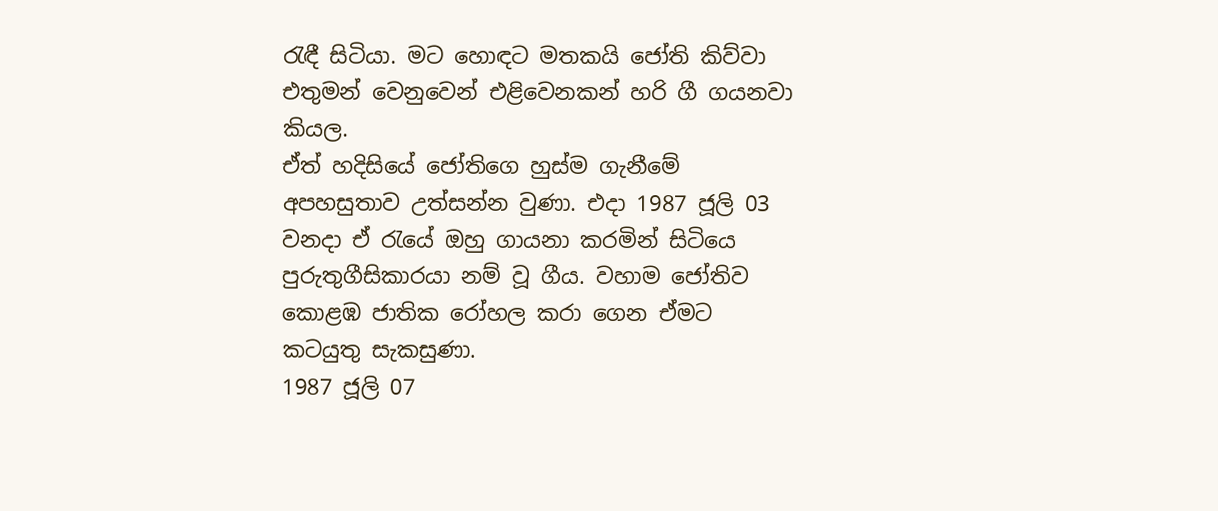රැඳී සිටියා. මට හොඳට මතකයි ජෝති කිව්වා එතුමන් වෙනුවෙන් එළිවෙනකන් හරි ගී ගයනවා කියල.
ඒත් හදිසියේ ජෝතිගෙ හුස්ම ගැනීමේ අපහසුතාව උත්සන්න වුණා. එදා 1987 ජූලි 03 වනදා ඒ රැයේ ඔහු ගායනා කරමින් සිටියෙ පුරුතුගීසිකාරයා නම් වූ ගීය. වහාම ජෝතිව කොළඹ ජාතික රෝහල කරා ගෙන ඒමට කටයුතු සැකසුණා.
1987 ජූලි 07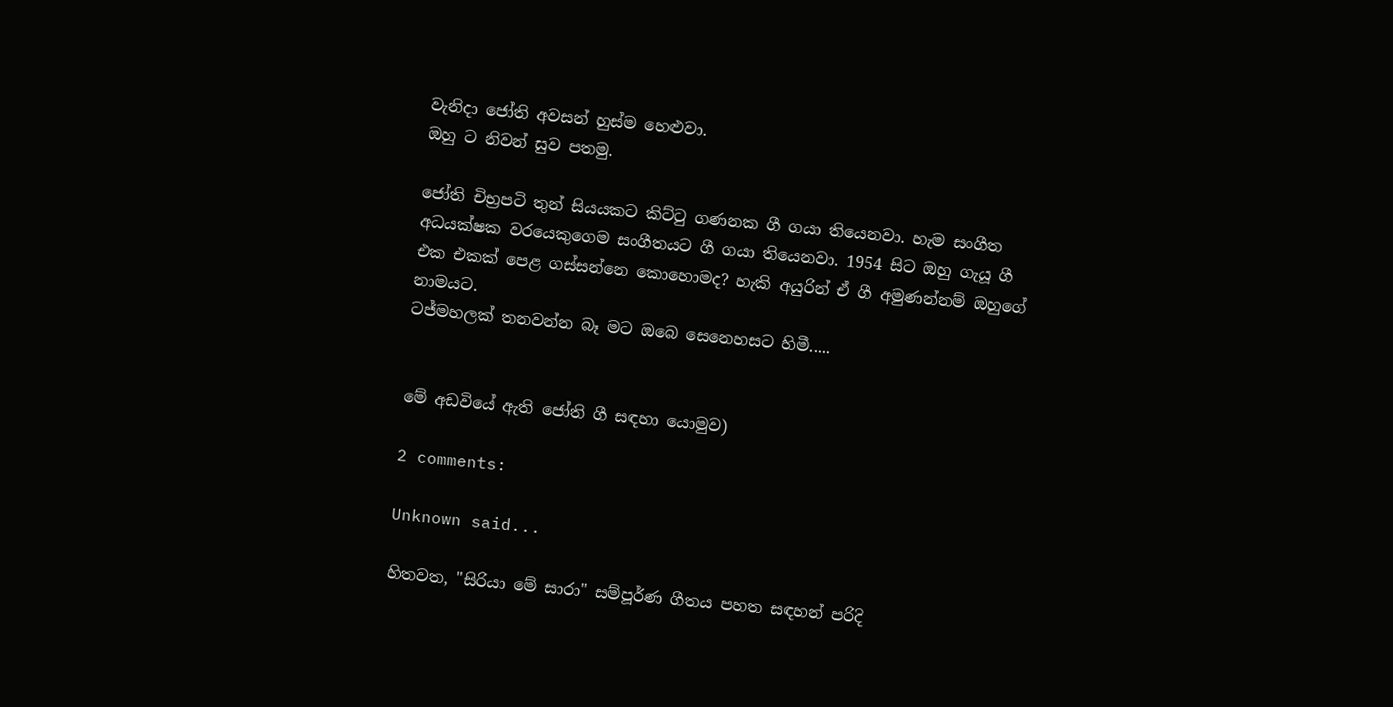වැනිදා ජෝති අවසන් හුස්ම හෙළුවා.
ඔහු ට නිවන් සුව පතමු.

ජෝති චිභ්‍රපටි තුන් සියයකට කිට්ටු ගණනක ගී ගයා තියෙනවා. හැම සංගීත අධයක්ෂක වරයෙකුගෙම සංගීතයට ගී ගයා තියෙනවා. 1954 සිට ඔහු ගැයූ ගී එක එකක් පෙළ ගස්සන්නෙ කොහොමද? හැකි අයුරින් ඒ ගී අමුණන්නම් ඔහුගේ නාමයට.
ටජ්මහලක් තනවන්න බෑ මට ඔබෙ සෙනෙහසට හිමී.....


මේ අඩවියේ ඇති ජෝති ගී සඳහා යොමුව)

2 comments:

Unknown said...

හිතවත, "සිරියා මේ සාරා" සම්පූර්ණ ගීතය පහත සඳහන් පරිදි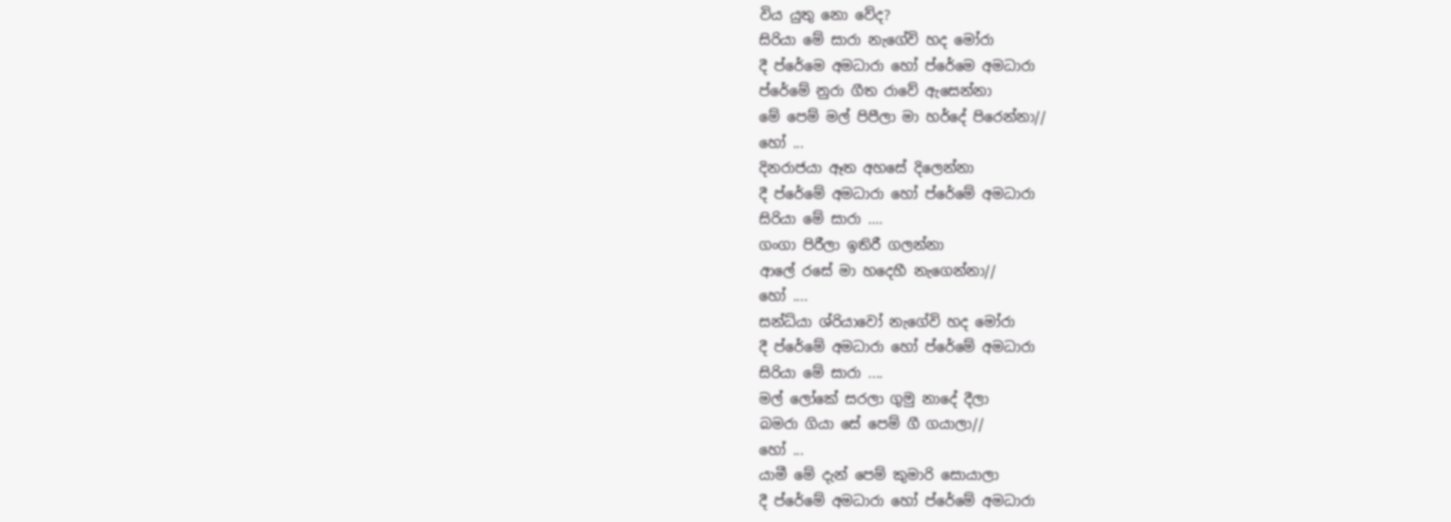විය යුතු නො වේද?
සිරියා මේ සාරා නැගේවි හද මෝරා
දී ප්රේමෙ අමධාරා හෝ ප්රේමෙ අමධාරා
ප්රේමේ නුරා ගීත රාවේ ඇසෙන්නා
මේ පෙම් මල් පිපීලා මා හර්දේ පිරෙන්නා//
හෝ ...
දිනරාජයා ඈත අහසේ දිලෙන්නා
දී ප්රේමේ අමධාරා හෝ ප්රේමේ අමධාරා
සිරියා මේ සාරා ….
ගංගා පිරීලා ඉතිරී ගලන්නා
ආලේ රසේ මා හදෙහී නැගෙන්නා//
හෝ ....
සන්ධ්යා ශ්රියාවෝ නැගේවි හද මෝරා
දී ප්රේමේ අමධාරා හෝ ප්රේමේ අමධාරා
සිරියා මේ සාරා ....
මල් ලෝකේ සරලා ගුමු නාදේ දීලා
බමරා ගියා සේ පෙම් ගී ගයාලා//
හෝ ...
යාමී මේ දැන් පෙම් කුමාරි සොයාලා
දී ප්රේමේ අමධාරා හෝ ප්රේමේ අමධාරා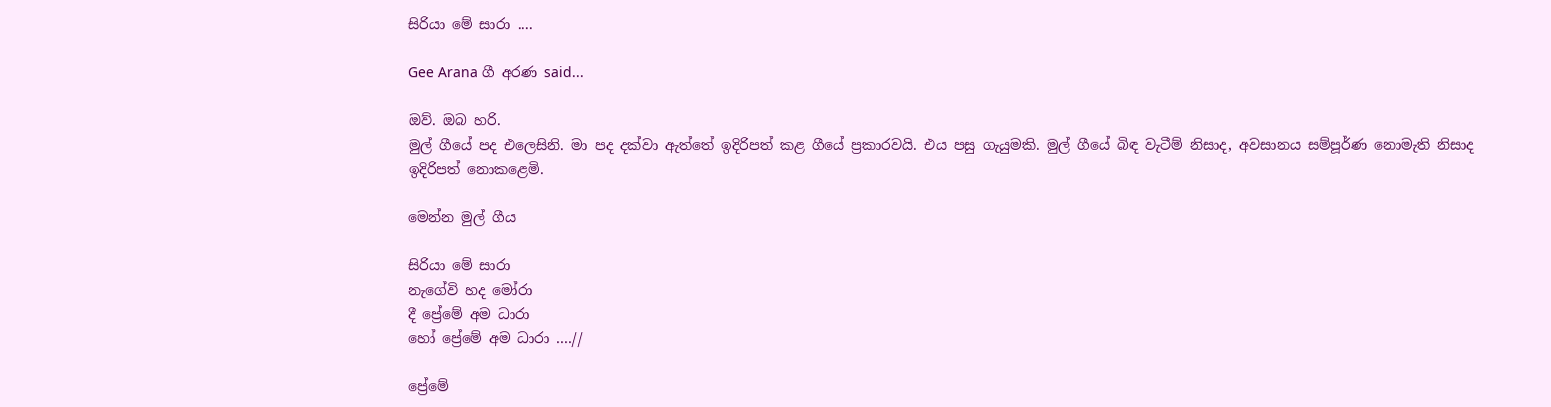සිරියා මේ සාරා ....

Gee Arana ගී අරණ said...

ඔව්. ඔබ හරි.
මුල් ගීයේ පද එලෙසිනි. මා පද දක්වා ඇත්තේ ඉදිරිපත් කළ ගීයේ ප්‍රකාරවයි. එය පසු ගැයුමකි. මුල් ගීයේ බිඳ වැටීම් නිසාද, අවසානය සම්පූර්ණ නොමැති නිසාද ඉදිරිපත් නොකළෙමි.

මෙන්න මුල් ගීය

සිරියා මේ සාරා
නැගේවි හද මෝරා
දී ප්‍රේමේ අම ධාරා
හෝ ප්‍රේමේ අම ධාරා ....//

ප්‍රේමේ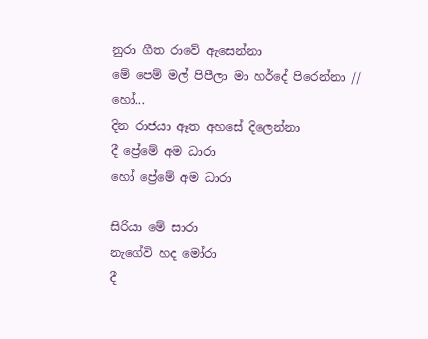නුරා ගීත රාවේ ඇසෙන්නා
මේ පෙම් මල් පිපීලා මා හර්දේ පිරෙන්නා //
හෝ...
දින රාජයා ඈත අහසේ දිලෙන්නා
දී ප්‍රේමේ අම ධාරා
හෝ ප්‍රේමේ අම ධාරා

සිරියා මේ සාරා
නැගේවි හද මෝරා
දී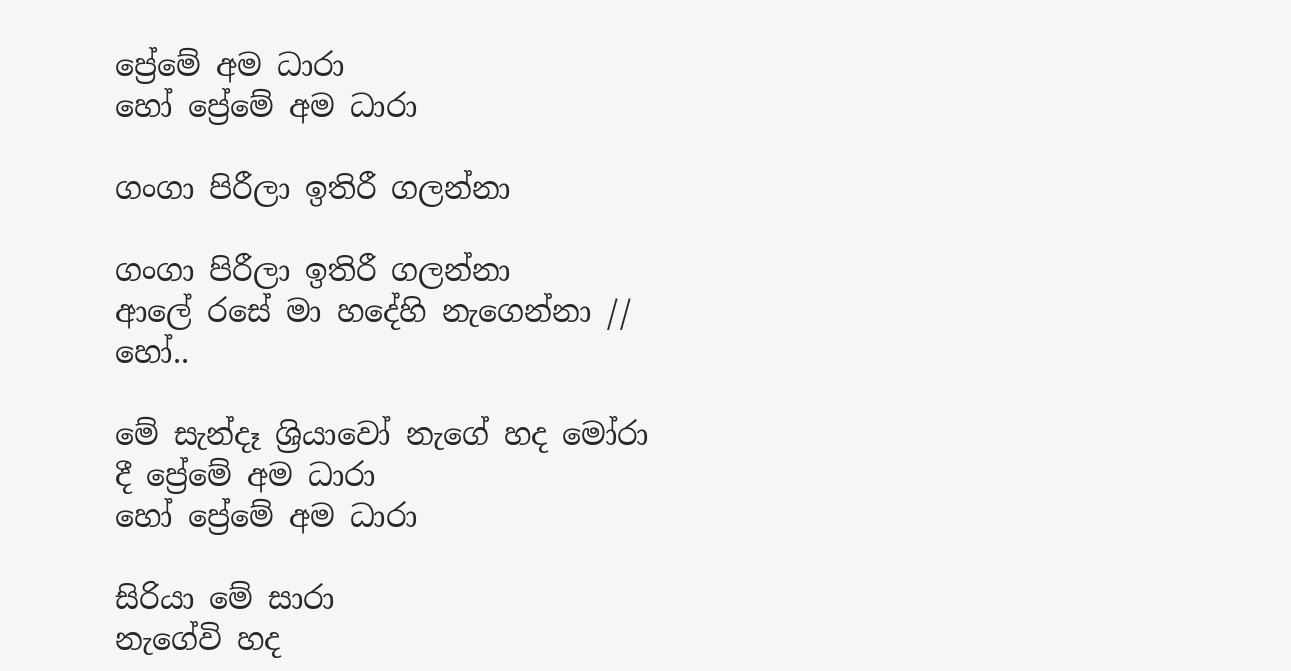ප්‍රේමේ අම ධාරා
හෝ ප්‍රේමේ අම ධාරා

ගංගා පිරීලා‍ ඉතිරී ගලන්නා

ගංගා පිරීලා‍ ඉතිරී ගලන්නා
ආලේ රසේ මා හදේහි නැගෙන්නා //
හෝ..

මේ සැන්දෑ ශ්‍රියාවෝ නැගේ හද මෝරා
දී ප්‍රේමේ අම ධාරා
හෝ ප්‍රේමේ අම ධාරා

සිරියා මේ සාරා
නැගේවි හද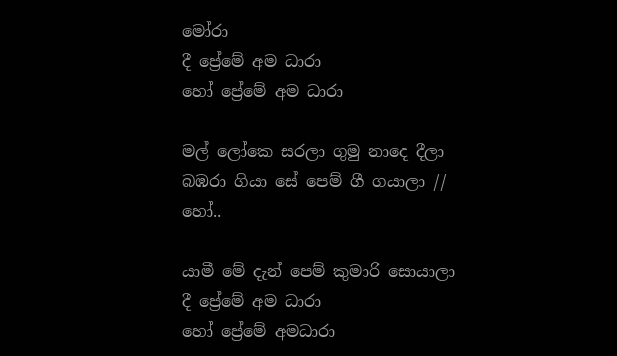මෝරා
දී ප්‍රේමේ අම ධාරා
හෝ ප්‍රේමේ අම ධාරා

මල් ලෝකෙ සරලා ගුමු නාදෙ දීලා
බඹරා ගියා සේ පෙම් ගී ගයාලා //
හෝ..

යාමී මේ දැන් පෙම් කුමාරි සොයාලා
දී ප්‍රේමේ අම ධාරා
හෝ ප්‍රේමේ අමධාරා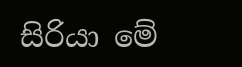සිරියා මේ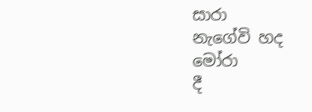සාරා
නැගේවි හද මෝරා
දී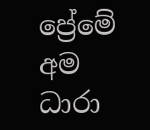ප්‍රේමේ අම ධාරා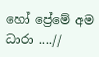හෝ ප්‍රේමේ අම ධාරා ....//